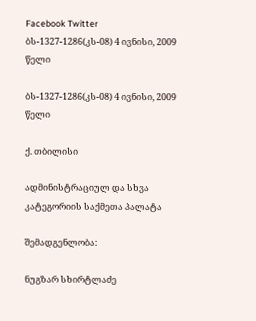Facebook Twitter
ბს-1327-1286(კს-08) 4 ივნისი, 2009 წელი

ბს-1327-1286(კს-08) 4 ივნისი, 2009 წელი

ქ. თბილისი

ადმინისტრაციულ და სხვა კატეგორიის საქმეთა პალატა

შემადგენლობა:

ნუგზარ სხირტლაძე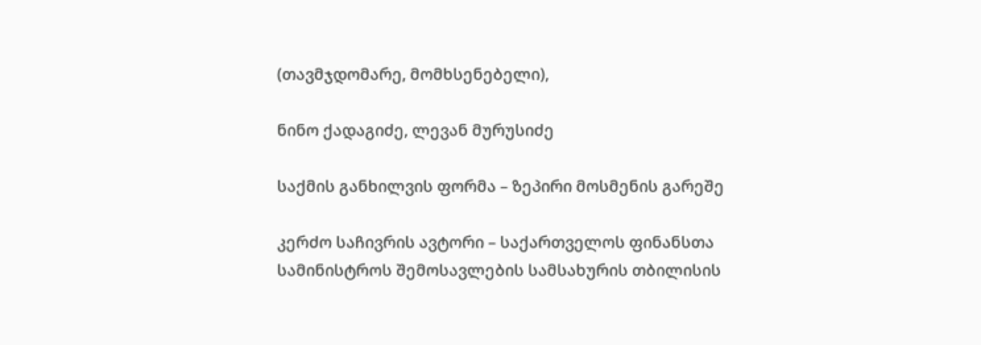(თავმჯდომარე, მომხსენებელი),

ნინო ქადაგიძე, ლევან მურუსიძე

საქმის განხილვის ფორმა – ზეპირი მოსმენის გარეშე

კერძო საჩივრის ავტორი – საქართველოს ფინანსთა სამინისტროს შემოსავლების სამსახურის თბილისის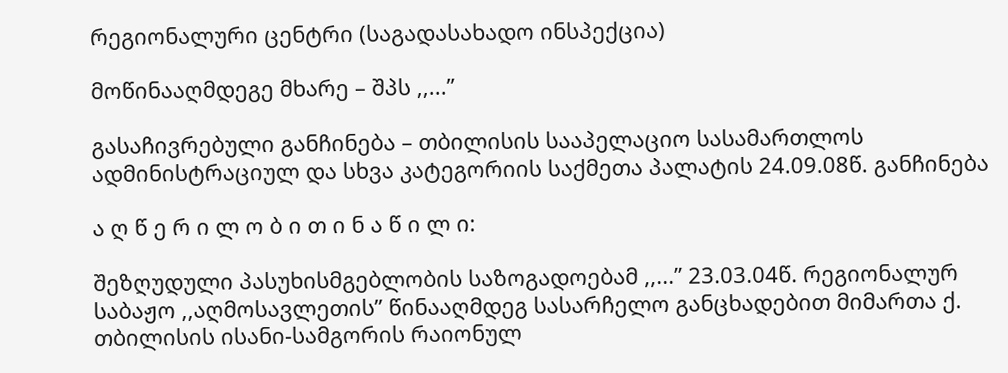რეგიონალური ცენტრი (საგადასახადო ინსპექცია)

მოწინააღმდეგე მხარე – შპს ,,...”

გასაჩივრებული განჩინება – თბილისის სააპელაციო სასამართლოს ადმინისტრაციულ და სხვა კატეგორიის საქმეთა პალატის 24.09.08წ. განჩინება

ა ღ წ ე რ ი ლ ო ბ ი თ ი ნ ა წ ი ლ ი:

შეზღუდული პასუხისმგებლობის საზოგადოებამ ,,...” 23.03.04წ. რეგიონალურ საბაჟო ,,აღმოსავლეთის” წინააღმდეგ სასარჩელო განცხადებით მიმართა ქ. თბილისის ისანი-სამგორის რაიონულ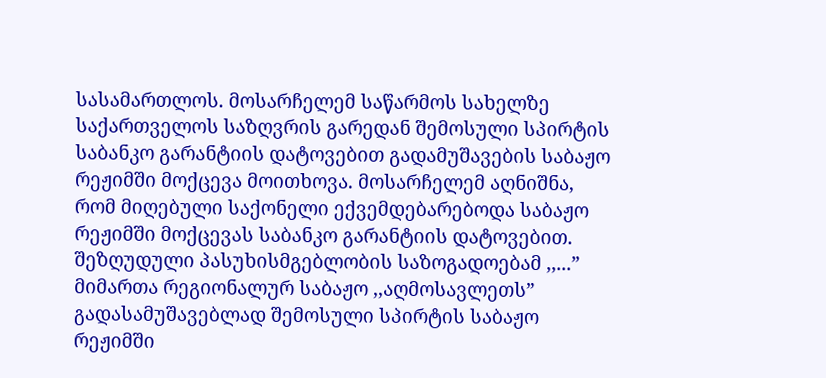სასამართლოს. მოსარჩელემ საწარმოს სახელზე საქართველოს საზღვრის გარედან შემოსული სპირტის საბანკო გარანტიის დატოვებით გადამუშავების საბაჟო რეჟიმში მოქცევა მოითხოვა. მოსარჩელემ აღნიშნა, რომ მიღებული საქონელი ექვემდებარებოდა საბაჟო რეჟიმში მოქცევას საბანკო გარანტიის დატოვებით. შეზღუდული პასუხისმგებლობის საზოგადოებამ ,,...” მიმართა რეგიონალურ საბაჟო ,,აღმოსავლეთს” გადასამუშავებლად შემოსული სპირტის საბაჟო რეჟიმში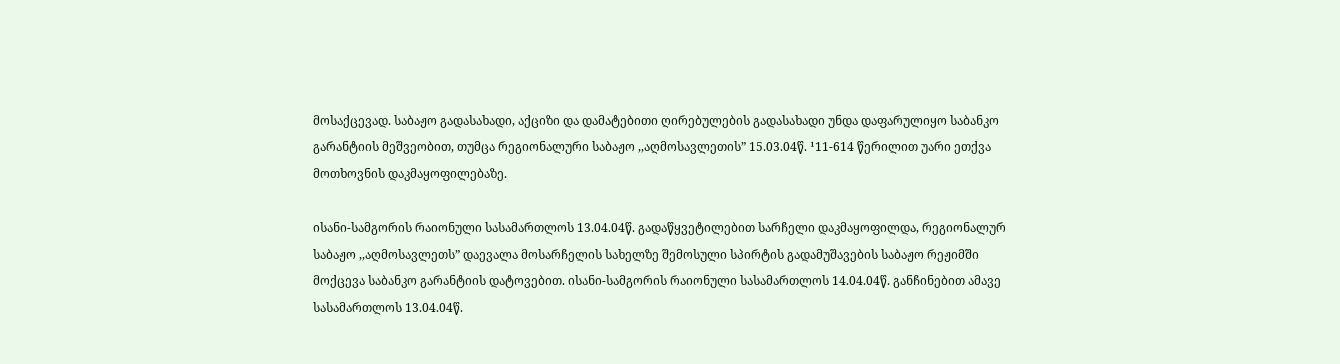მოსაქცევად. საბაჟო გადასახადი, აქციზი და დამატებითი ღირებულების გადასახადი უნდა დაფარულიყო საბანკო გარანტიის მეშვეობით, თუმცა რეგიონალური საბაჟო ,,აღმოსავლეთის” 15.03.04წ. ¹11-614 წერილით უარი ეთქვა მოთხოვნის დაკმაყოფილებაზე.

ისანი-სამგორის რაიონული სასამართლოს 13.04.04წ. გადაწყვეტილებით სარჩელი დაკმაყოფილდა, რეგიონალურ საბაჟო ,,აღმოსავლეთს” დაევალა მოსარჩელის სახელზე შემოსული სპირტის გადამუშავების საბაჟო რეჟიმში მოქცევა საბანკო გარანტიის დატოვებით. ისანი-სამგორის რაიონული სასამართლოს 14.04.04წ. განჩინებით ამავე სასამართლოს 13.04.04წ.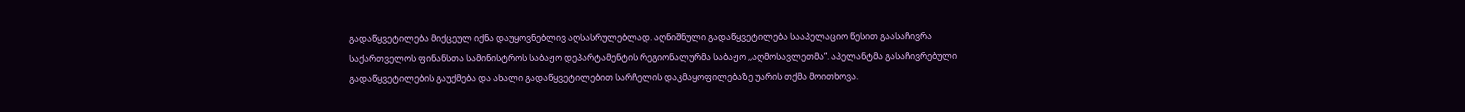გადაწყვეტილება მიქცეულ იქნა დაუყოვნებლივ აღსასრულებლად. აღნიშნული გადაწყვეტილება სააპელაციო წესით გაასაჩივრა საქართველოს ფინანსთა სამინისტროს საბაჟო დეპარტამენტის რეგიონალურმა საბაჟო ,,აღმოსავლეთმა”. აპელანტმა გასაჩივრებული გადაწყვეტილების გაუქმება და ახალი გადაწყვეტილებით სარჩელის დაკმაყოფილებაზე უარის თქმა მოითხოვა.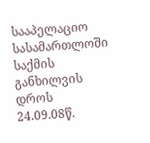სააპელაციო სასამართლოში საქმის განხილვის დროს 24.09.08წ.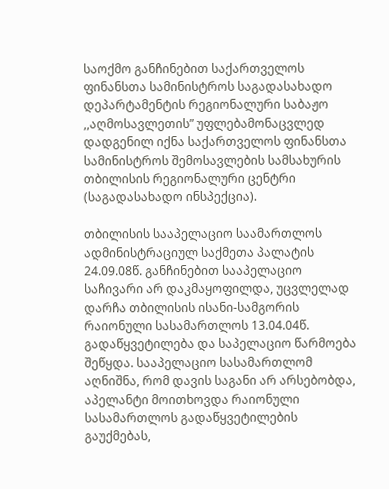საოქმო განჩინებით საქართველოს ფინანსთა სამინისტროს საგადასახადო დეპარტამენტის რეგიონალური საბაჟო ,,აღმოსავლეთის” უფლებამონაცვლედ დადგენილ იქნა საქართველოს ფინანსთა სამინისტროს შემოსავლების სამსახურის თბილისის რეგიონალური ცენტრი (საგადასახადო ინსპექცია).

თბილისის სააპელაციო საამართლოს ადმინისტრაციულ საქმეთა პალატის 24.09.08წ. განჩინებით სააპელაციო საჩივარი არ დაკმაყოფილდა, უცვლელად დარჩა თბილისის ისანი-სამგორის რაიონული სასამართლოს 13.04.04წ. გადაწყვეტილება და საპელაციო წარმოება შეწყდა. სააპელაციო სასამართლომ აღნიშნა, რომ დავის საგანი არ არსებობდა, აპელანტი მოითხოვდა რაიონული სასამართლოს გადაწყვეტილების გაუქმებას,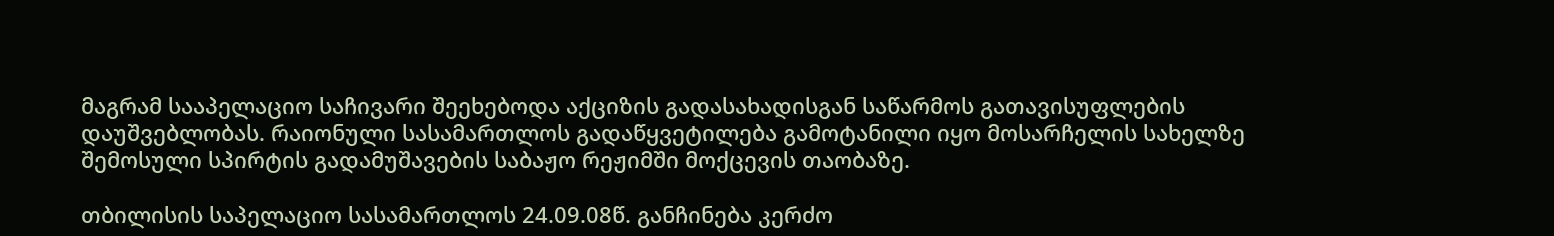მაგრამ სააპელაციო საჩივარი შეეხებოდა აქციზის გადასახადისგან საწარმოს გათავისუფლების დაუშვებლობას. რაიონული სასამართლოს გადაწყვეტილება გამოტანილი იყო მოსარჩელის სახელზე შემოსული სპირტის გადამუშავების საბაჟო რეჟიმში მოქცევის თაობაზე.

თბილისის საპელაციო სასამართლოს 24.09.08წ. განჩინება კერძო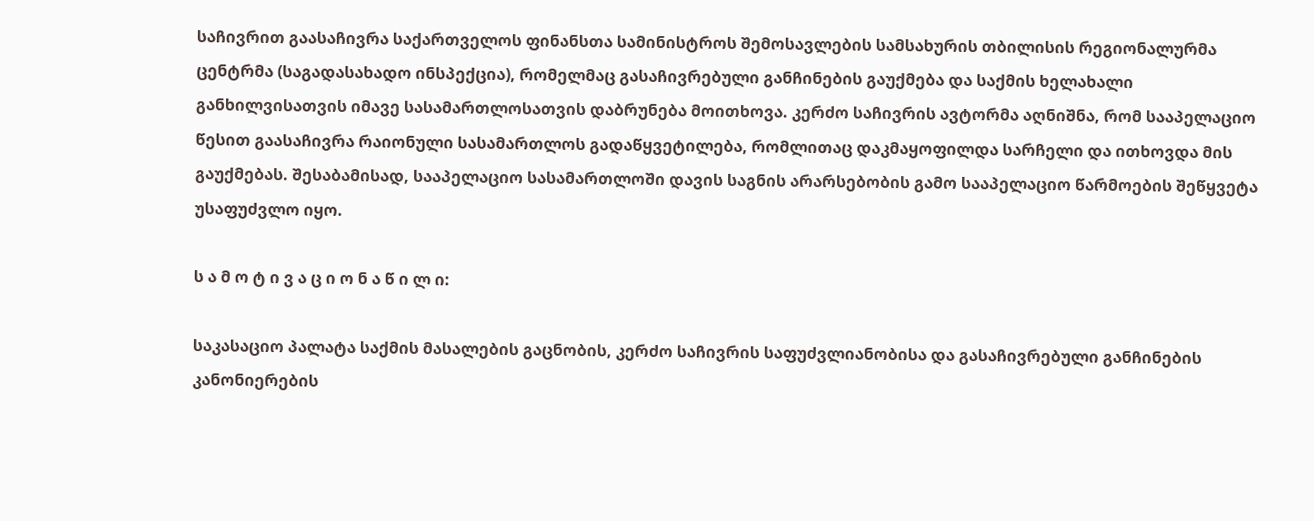საჩივრით გაასაჩივრა საქართველოს ფინანსთა სამინისტროს შემოსავლების სამსახურის თბილისის რეგიონალურმა ცენტრმა (საგადასახადო ინსპექცია), რომელმაც გასაჩივრებული განჩინების გაუქმება და საქმის ხელახალი განხილვისათვის იმავე სასამართლოსათვის დაბრუნება მოითხოვა. კერძო საჩივრის ავტორმა აღნიშნა, რომ სააპელაციო წესით გაასაჩივრა რაიონული სასამართლოს გადაწყვეტილება, რომლითაც დაკმაყოფილდა სარჩელი და ითხოვდა მის გაუქმებას. შესაბამისად, სააპელაციო სასამართლოში დავის საგნის არარსებობის გამო სააპელაციო წარმოების შეწყვეტა უსაფუძვლო იყო.

ს ა მ ო ტ ი ვ ა ც ი ო ნ ა წ ი ლ ი:

საკასაციო პალატა საქმის მასალების გაცნობის, კერძო საჩივრის საფუძვლიანობისა და გასაჩივრებული განჩინების კანონიერების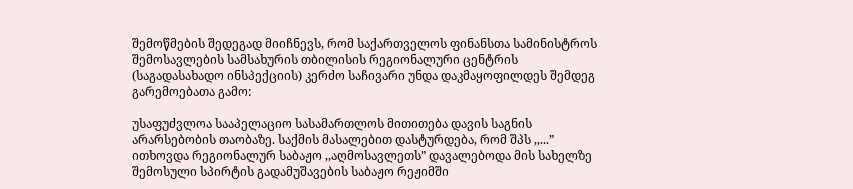შემოწმების შედეგად მიიჩნევს, რომ საქართველოს ფინანსთა სამინისტროს შემოსავლების სამსახურის თბილისის რეგიონალური ცენტრის (საგადასახადო ინსპექციის) კერძო საჩივარი უნდა დაკმაყოფილდეს შემდეგ გარემოებათა გამო:

უსაფუძვლოა სააპელაციო სასამართლოს მითითება დავის საგნის არარსებობის თაობაზე. საქმის მასალებით დასტურდება, რომ შპს ,,...” ითხოვდა რეგიონალურ საბაჟო ,,აღმოსავლეთს” დავალებოდა მის სახელზე შემოსული სპირტის გადამუშავების საბაჟო რეჟიმში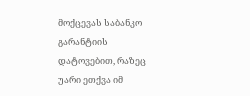მოქცევას საბანკო გარანტიის დატოვებით, რაზეც უარი ეთქვა იმ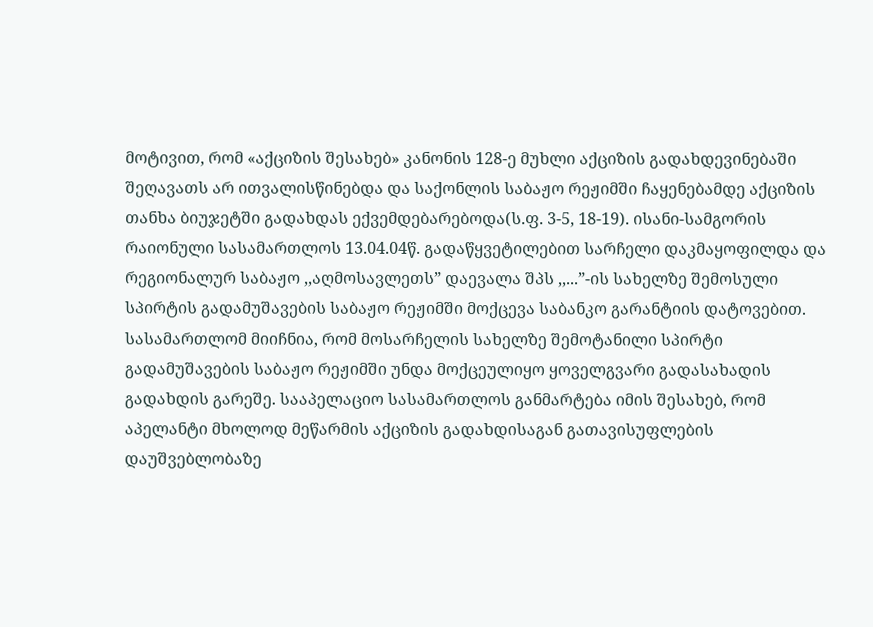მოტივით, რომ «აქციზის შესახებ» კანონის 128-ე მუხლი აქციზის გადახდევინებაში შეღავათს არ ითვალისწინებდა და საქონლის საბაჟო რეჟიმში ჩაყენებამდე აქციზის თანხა ბიუჯეტში გადახდას ექვემდებარებოდა(ს.ფ. 3-5, 18-19). ისანი-სამგორის რაიონული სასამართლოს 13.04.04წ. გადაწყვეტილებით სარჩელი დაკმაყოფილდა და რეგიონალურ საბაჟო ,,აღმოსავლეთს” დაევალა შპს ,,...”-ის სახელზე შემოსული სპირტის გადამუშავების საბაჟო რეჟიმში მოქცევა საბანკო გარანტიის დატოვებით. სასამართლომ მიიჩნია, რომ მოსარჩელის სახელზე შემოტანილი სპირტი გადამუშავების საბაჟო რეჟიმში უნდა მოქცეულიყო ყოველგვარი გადასახადის გადახდის გარეშე. სააპელაციო სასამართლოს განმარტება იმის შესახებ, რომ აპელანტი მხოლოდ მეწარმის აქციზის გადახდისაგან გათავისუფლების დაუშვებლობაზე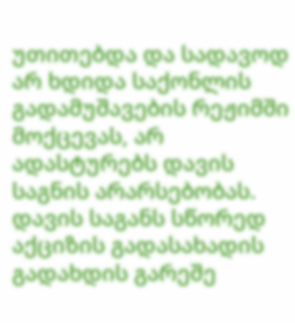უთითებდა და სადავოდ არ ხდიდა საქონლის გადამუშავების რეჟიმში მოქცევას, არ ადასტურებს დავის საგნის არარსებობას. დავის საგანს სწორედ აქციზის გადასახადის გადახდის გარეშე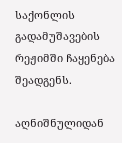საქონლის გადამუშავების რეჟიმში ჩაყენება შეადგენს.

აღნიშნულიდან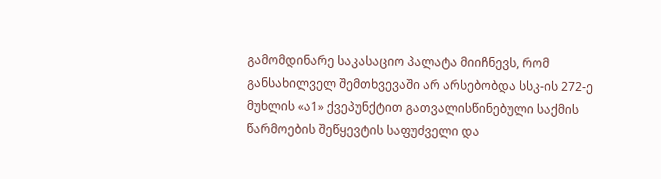გამომდინარე საკასაციო პალატა მიიჩნევს, რომ განსახილველ შემთხვევაში არ არსებობდა სსკ-ის 272-ე მუხლის «ა1» ქვეპუნქტით გათვალისწინებული საქმის წარმოების შეწყევტის საფუძველი და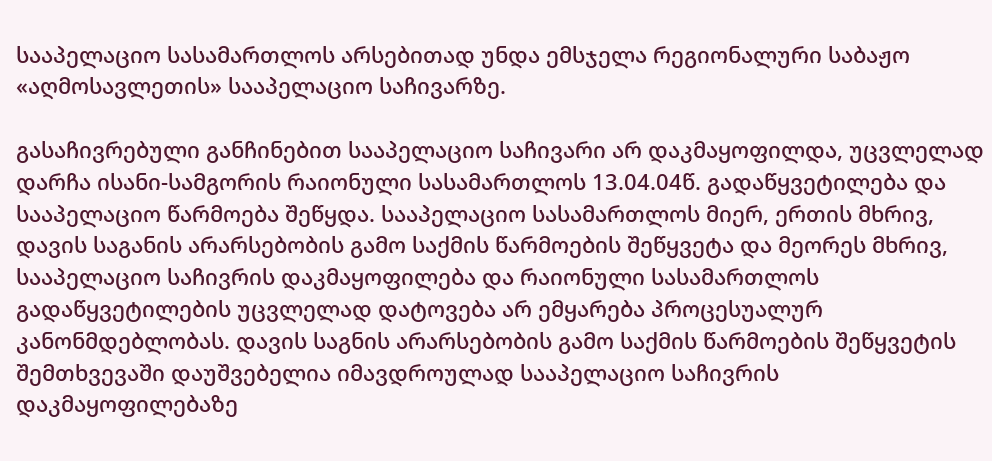სააპელაციო სასამართლოს არსებითად უნდა ემსჯელა რეგიონალური საბაჟო «აღმოსავლეთის» სააპელაციო საჩივარზე.

გასაჩივრებული განჩინებით სააპელაციო საჩივარი არ დაკმაყოფილდა, უცვლელად დარჩა ისანი-სამგორის რაიონული სასამართლოს 13.04.04წ. გადაწყვეტილება და სააპელაციო წარმოება შეწყდა. სააპელაციო სასამართლოს მიერ, ერთის მხრივ, დავის საგანის არარსებობის გამო საქმის წარმოების შეწყვეტა და მეორეს მხრივ, სააპელაციო საჩივრის დაკმაყოფილება და რაიონული სასამართლოს გადაწყვეტილების უცვლელად დატოვება არ ემყარება პროცესუალურ კანონმდებლობას. დავის საგნის არარსებობის გამო საქმის წარმოების შეწყვეტის შემთხვევაში დაუშვებელია იმავდროულად სააპელაციო საჩივრის დაკმაყოფილებაზე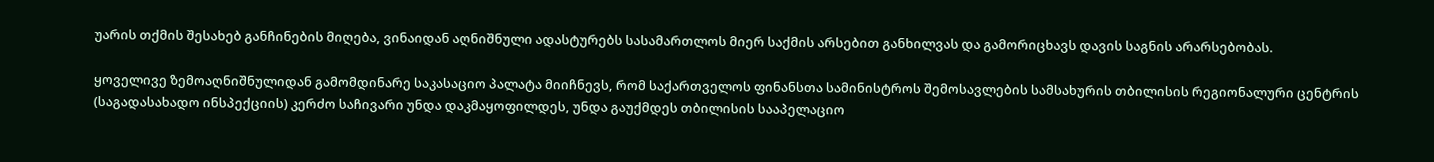უარის თქმის შესახებ განჩინების მიღება, ვინაიდან აღნიშნული ადასტურებს სასამართლოს მიერ საქმის არსებით განხილვას და გამორიცხავს დავის საგნის არარსებობას.

ყოველივე ზემოაღნიშნულიდან გამომდინარე საკასაციო პალატა მიიჩნევს, რომ საქართველოს ფინანსთა სამინისტროს შემოსავლების სამსახურის თბილისის რეგიონალური ცენტრის (საგადასახადო ინსპექციის) კერძო საჩივარი უნდა დაკმაყოფილდეს, უნდა გაუქმდეს თბილისის სააპელაციო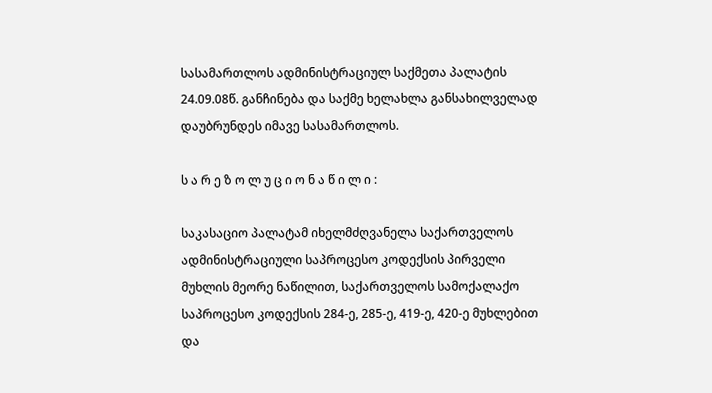სასამართლოს ადმინისტრაციულ საქმეთა პალატის 24.09.08წ. განჩინება და საქმე ხელახლა განსახილველად დაუბრუნდეს იმავე სასამართლოს.

ს ა რ ე ზ ო ლ უ ც ი ო ნ ა წ ი ლ ი :

საკასაციო პალატამ იხელმძღვანელა საქართველოს ადმინისტრაციული საპროცესო კოდექსის პირველი მუხლის მეორე ნაწილით, საქართველოს სამოქალაქო საპროცესო კოდექსის 284-ე, 285-ე, 419-ე, 420-ე მუხლებით და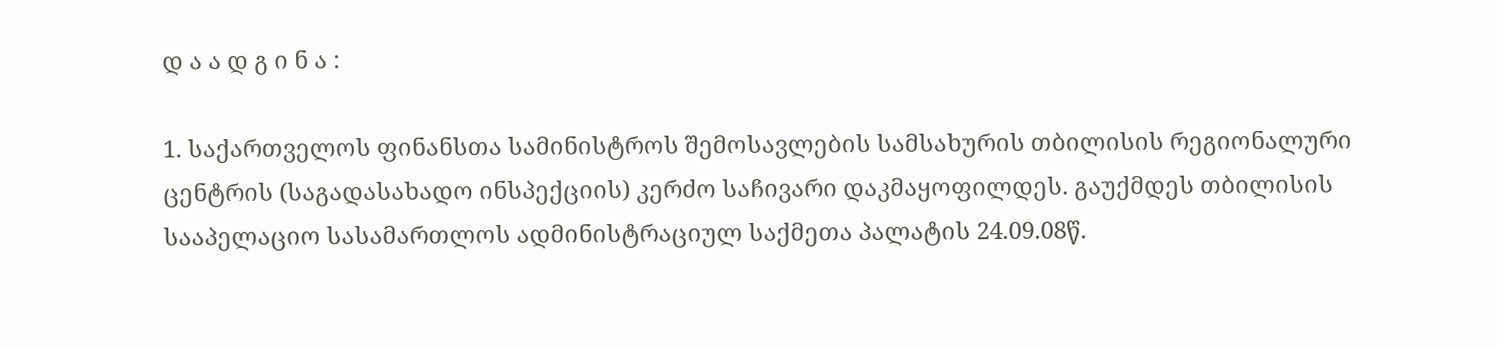დ ა ა დ გ ი ნ ა :

1. საქართველოს ფინანსთა სამინისტროს შემოსავლების სამსახურის თბილისის რეგიონალური ცენტრის (საგადასახადო ინსპექციის) კერძო საჩივარი დაკმაყოფილდეს. გაუქმდეს თბილისის სააპელაციო სასამართლოს ადმინისტრაციულ საქმეთა პალატის 24.09.08წ.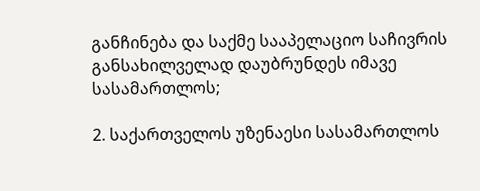განჩინება და საქმე სააპელაციო საჩივრის განსახილველად დაუბრუნდეს იმავე სასამართლოს;

2. საქართველოს უზენაესი სასამართლოს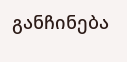განჩინება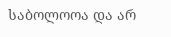საბოლოოა და არ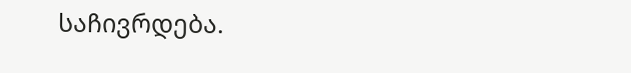საჩივრდება.